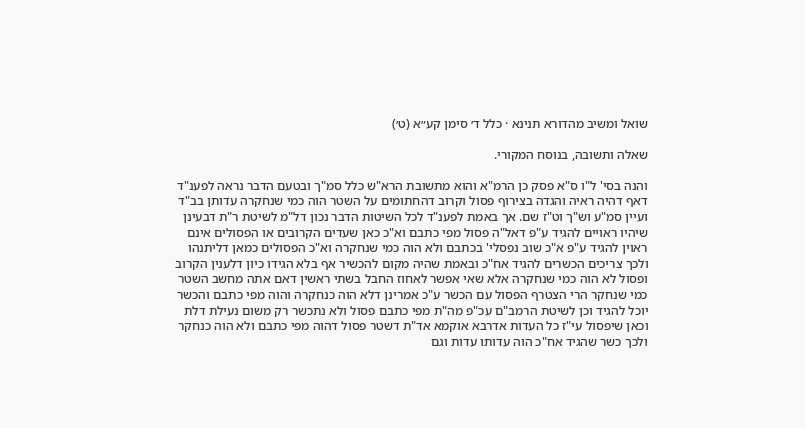שואל ומשיב מהדורא תנינא · כלל ד׳ סימן קע״א (ט׳)

שאלה ותשובה, בנוסח המקורי.

והנה בסי' ל"ו ס"א פסק כן הרמ"א והוא מתשובת הרא"ש כלל סמ"ך ובטעם הדבר נראה לפענ"ד דאף דהיה ראיה והגדה בצירוף פסול וקרוב דהחתומים על השטר הוה כמי שנחקרה עדותן בב"ד ועיין סמ"ע וש"ך וט"ז שם. אך באמת לפענ"ד לכל השיטות הדבר נכון דל"מ לשיטת ר"ת דבעינן שיהיו ראויים להגיד ע"פ דאל"ה פסול מפי כתבם וא"כ כאן שעדים הקרובים או הפסולים אינם ראוין להגיד ע"פ א"כ שוב נפסלי' בכתבם ולא הוה כמי שנחקרה וא"כ הפסולים כמאן דליתנהו ולכך צריכים הכשרים להגיד אח"כ ובאמת שהיה מקום להכשיר אף בלא הגידו כיון דלענין הקרוב ופסול לא הוה כמי שנחקרה אלא שאי אפשר לאחוז החבל בשתי ראשין דאם אתה מחשב השטר כמי שנחקר הרי הצטרף הפסול עם הכשר ע"כ אמרינן דלא הוה כנחקרה והוה מפי כתבם והכשר יוכל להגיד וכן לשיטת הרמב"ם עכ"פ מה"ת מפי כתבם פסול ולא נתכשר רק משום נעילת דלת וכאן שיפסול עי"ז כל העדות אדרבא אוקמא אד"ת דשטר פסול דהוה מפי כתבם ולא הוה כנחקר ולכך כשר שהגיד אח"כ הוה עדותו עדות וגם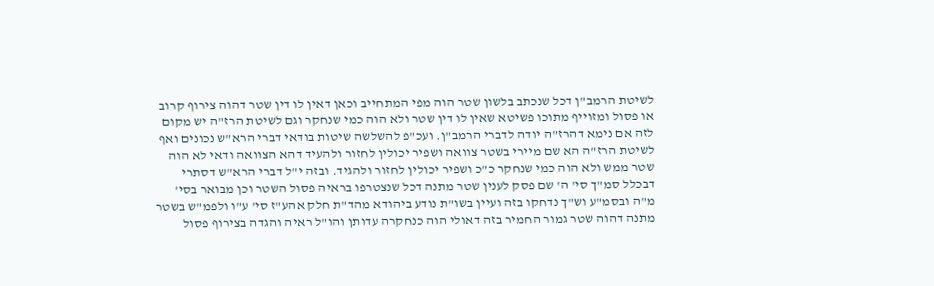לשיטת הרמב"ן דכל שנכתב בלשון שטר הוה מפי המתחייב וכאן דאין לו דין שטר דהוה צירוף קרוב או פסול ומזוייף מתוכו פשיטא שאין לו דין שטר ולא הוה כמי שנחקר וגם לשיטת הרז"ה יש מקום לזה אם נימא דהרז"ה יודה לדברי הרמב"ן. ועכ"פ להשלשה שיטות בודאי דברי הרא"ש נכונים ואף לשיטת הרז"ה הא שם מיירי בשטר צוואה ושפיר יכולין לחזור ולהעיד דהא הצוואה ודאי לא הוה שטר ממש ולא הוה כמי שנחקר כ"כ ושפיר יכולין לחזור ולהגיד. ובזה י"ל דברי הרא"ש דסתרי דבכלל סמ"ך סי' ה' שם פסק לענין שטר מתנה דכל שנצטרפו בראיה פסול השטר וכן מבואר בסי' מ"ה ובסמ"ע וש"ך נדחקו בזה ועיין בשו"ת נודע ביהודא מהד"ת חלק אהע"ז סי' ע"ו ולפמ"ש בשטר מתנה דהוה שטר גמור החמיר בזה דאולי הוה כנחקרה עדותן והו"ל ראיה והגדה בצירוף פסול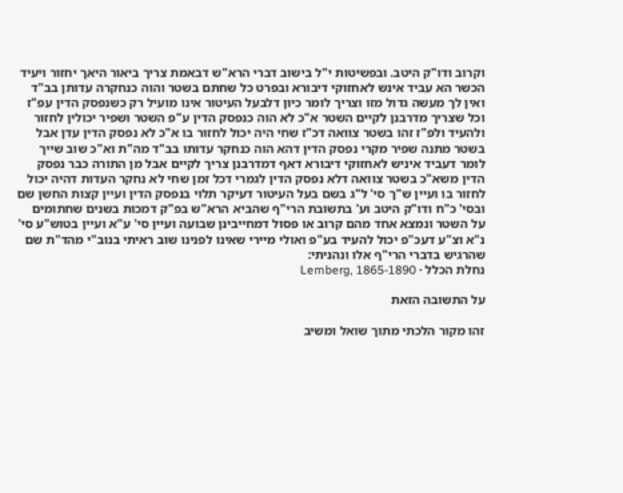וקרוב ודו"ק היטב. ובפשיטות י"ל בישוב דברי הרא"ש דבאמת צריך ביאור היאך יחזור ויעיד הכשר הא עביד אינש לאחזוקי דיבורא ובפרט כל שחתם בשטר והוה כנחקרה עדותן בב"ד ואין לך מעשה גדול מזו וצריך לומר כיון דלבעל העיטור אינו מועיל רק כשנפסק הדין עפ"ז וכל שצריך מדרבנן לקיים השטר א"כ לא הוה כנפסק הדין ע"פ השטר ושפיר יכולין לחזור ולהעיד ולפ"ז זהו בשטר צוואה דכ"ז שחי היה יכול לחזור בו א"כ לא נפסק הדין עדן אבל בשטר מתנה שפיר מקרי נפסק הדין דהא הוה כנחקר עדותו בב"ד מה"ת וא"כ שוב שייך לומר דעביד איניש לאחזוקי דיבורא דאף דמדרבנן צריך לקיים אבל מן התורה כבר נפסק הדין משא"כ בשטר צוואה דלא נפסק הדין לגמרי דכל זמן שחי לא נחקר העדות דהיה יכול לחזור בו ועיין ש"ך סי' ל"ג בשם בעל העיטור דעיקר תלוי בנפסק הדין ועיין קצות החשן שם ובסי' כ"ח ודו"ק היטב וע' בתשובת הרי"ף שהביא הרא"ש בפ"ק דמכות בשנים שחתומים על השטר ונמצא אחד מהם קרוב או פסול דמחייבינן שבועה ועיין סי' ע"א ועיין בטוש"ע סי' נ"א וצ"ע דעכ"פ יכול להעיד בע"פ ואולי מיירי שאינו לפנינו שוב ראיתי בנוב"י מהד"ת שם שהרגיש בדברי הרי"ף אלו ונהניתי:
נחלת הכלל · Lemberg, 1865-1890

על התשובה הזאת

זהו מקור הלכתי מתוך שואל ומשיב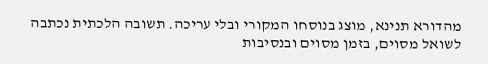מהדורא תנינא, מוצג בנוסחו המקורי ובלי עריכה. תשובה הלכתית נכתבה לשואל מסוים, בזמן מסוים ובנסיבות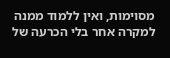מסוימות, ואין ללמוד ממנה למקרה אחר בלי הכרעה של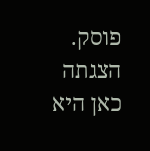פוסק. הצגתה כאן היא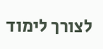לצורך לימוד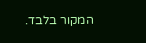המקור בלבד.